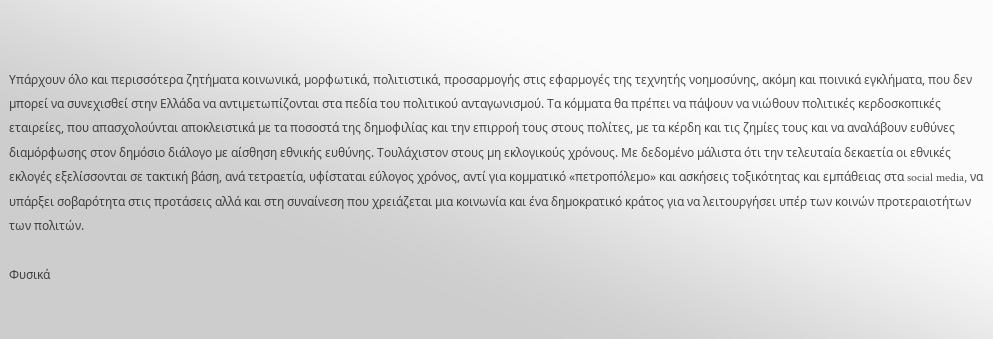Υπάρχουν όλο και περισσότερα ζητήµατα κοινωνικά, µορφωτικά, πολιτιστικά, προσαρµογής στις εφαρµογές της τεχνητής νοηµοσύνης, ακόµη και ποινικά εγκλήµατα, που δεν µπορεί να συνεχισθεί στην Ελλάδα να αντιµετωπίζονται στα πεδία του πολιτικού ανταγωνισµού. Τα κόµµατα θα πρέπει να πάψουν να νιώθουν πολιτικές κερδοσκοπικές εταιρείες, που απασχολούνται αποκλειστικά µε τα ποσοστά της δηµοφιλίας και την επιρροή τους στους πολίτες, µε τα κέρδη και τις ζηµίες τους και να αναλάβουν ευθύνες διαµόρφωσης στον δηµόσιο διάλογο µε αίσθηση εθνικής ευθύνης. Τουλάχιστον στους µη εκλογικούς χρόνους. Με δεδοµένο µάλιστα ότι την τελευταία δεκαετία οι εθνικές εκλογές εξελίσσονται σε τακτική βάση, ανά τετραετία, υφίσταται εύλογος χρόνος, αντί για κοµµατικό «πετροπόλεµο» και ασκήσεις τοξικότητας και εµπάθειας στα social media, να υπάρξει σοβαρότητα στις προτάσεις αλλά και στη συναίνεση που χρειάζεται µια κοινωνία και ένα δηµοκρατικό κράτος για να λειτουργήσει υπέρ των κοινών προτεραιοτήτων των πολιτών.

Φυσικά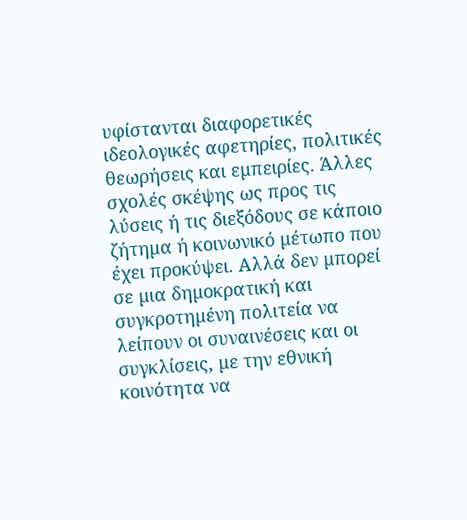υφίστανται διαφορετικές ιδεολογικές αφετηρίες, πολιτικές θεωρήσεις και εµπειρίες. Άλλες σχολές σκέψης ως προς τις λύσεις ή τις διεξόδους σε κάποιο ζήτηµα ή κοινωνικό µέτωπο που έχει προκύψει. Αλλά δεν µπορεί σε µια δηµοκρατική και συγκροτηµένη πολιτεία να λείπουν οι συναινέσεις και οι συγκλίσεις, µε την εθνική κοινότητα να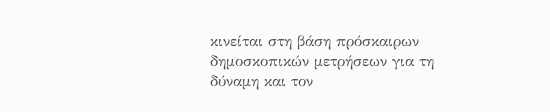κινείται στη βάση πρόσκαιρων δηµοσκοπικών µετρήσεων για τη δύναµη και τον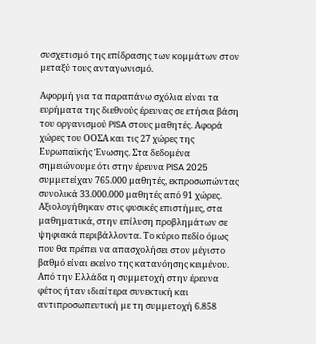συσχετισµό της επίδρασης των κοµµάτων στον µεταξύ τους ανταγωνισµό.

Αφορµή για τα παραπάνω σχόλια είναι τα ευρήµατα της διεθνούς έρευνας σε ετήσια βάση του οργανισµού PISA στους µαθητές. Αφορά χώρες του ΟΟΣΑ και τις 27 χώρες της Ευρωπαϊκής Ένωσης. Στα δεδοµένα σηµειώνουµε ότι στην έρευνα PISA 2025 συµµετείχαν 765.000 µαθητές, εκπροσωπώντας συνολικά 33.000.000 µαθητές από 91 χώρες. Αξιολογήθηκαν στις φυσικές επιστήµες, στα µαθηµατικά, στην επίλυση προβληµάτων σε ψηφιακά περιβάλλοντα. Το κύριο πεδίο όµως που θα πρέπει να απασχολήσει στον µέγιστο βαθµό είναι εκείνο της κατανόησης κειµένου. Από την Ελλάδα η συµµετοχή στην έρευνα φέτος ήταν ιδιαίτερα συνεκτική και αντιπροσωπευτική µε τη συµµετοχή 6.858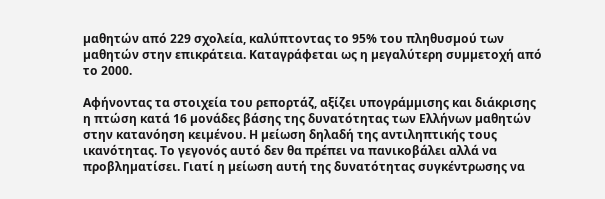µαθητών από 229 σχολεία, καλύπτοντας το 95% του πληθυσµού των µαθητών στην επικράτεια. Καταγράφεται ως η µεγαλύτερη συµµετοχή από το 2000.

Αφήνοντας τα στοιχεία του ρεπορτάζ, αξίζει υπογράµµισης και διάκρισης η πτώση κατά 16 µονάδες βάσης της δυνατότητας των Ελλήνων µαθητών στην κατανόηση κειµένου. Η µείωση δηλαδή της αντιληπτικής τους ικανότητας. Το γεγονός αυτό δεν θα πρέπει να πανικοβάλει αλλά να προβληµατίσει. Γιατί η µείωση αυτή της δυνατότητας συγκέντρωσης να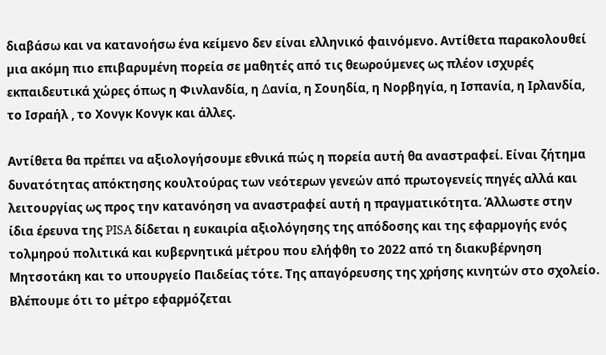διαβάσω και να κατανοήσω ένα κείµενο δεν είναι ελληνικό φαινόµενο. Αντίθετα παρακολουθεί µια ακόµη πιο επιβαρυµένη πορεία σε µαθητές από τις θεωρούµενες ως πλέον ισχυρές εκπαιδευτικά χώρες όπως η Φινλανδία, η ∆ανία, η Σουηδία, η Νορβηγία, η Ισπανία, η Ιρλανδία, το Ισραήλ , το Χονγκ Κονγκ και άλλες.

Αντίθετα θα πρέπει να αξιολογήσουµε εθνικά πώς η πορεία αυτή θα αναστραφεί. Είναι ζήτηµα δυνατότητας απόκτησης κουλτούρας των νεότερων γενεών από πρωτογενείς πηγές αλλά και λειτουργίας ως προς την κατανόηση να αναστραφεί αυτή η πραγµατικότητα. Άλλωστε στην ίδια έρευνα της PISA δίδεται η ευκαιρία αξιολόγησης της απόδοσης και της εφαρµογής ενός τολµηρού πολιτικά και κυβερνητικά µέτρου που ελήφθη το 2022 από τη διακυβέρνηση Μητσοτάκη και το υπουργείο Παιδείας τότε. Της απαγόρευσης της χρήσης κινητών στο σχολείο. Βλέπουµε ότι το µέτρο εφαρµόζεται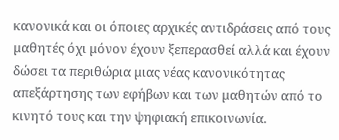κανονικά και οι όποιες αρχικές αντιδράσεις από τους µαθητές όχι µόνον έχουν ξεπερασθεί αλλά και έχουν δώσει τα περιθώρια µιας νέας κανονικότητας απεξάρτησης των εφήβων και των µαθητών από το κινητό τους και την ψηφιακή επικοινωνία.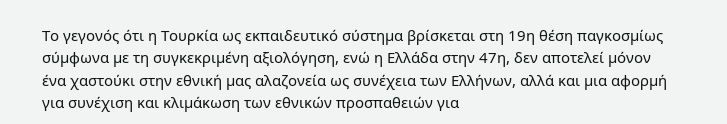Το γεγονός ότι η Τουρκία ως εκπαιδευτικό σύστηµα βρίσκεται στη 19η θέση παγκοσµίως σύµφωνα µε τη συγκεκριµένη αξιολόγηση, ενώ η Ελλάδα στην 47η, δεν αποτελεί µόνον ένα χαστούκι στην εθνική µας αλαζονεία ως συνέχεια των Ελλήνων, αλλά και µια αφορµή για συνέχιση και κλιµάκωση των εθνικών προσπαθειών για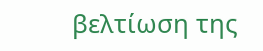βελτίωση της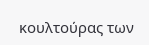κουλτούρας των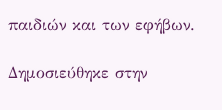παιδιών και των εφήβων.

Δημοσιεύθηκε στην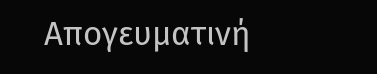Απογευματινή